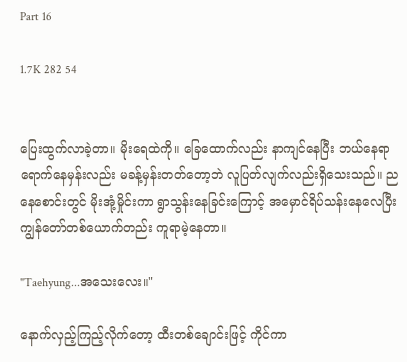Part 16

1.7K 282 54


ပြေးထွက်လာခဲ့တာ။ မိုးရေထဲကို။ ခြေထောက်လည်း နာကျင်နေပြီး ဘယ်နေရာရောက်နေမှန်းလည်း မခန့်မှန်းတတ်တော့ဘဲ လူပြတ်လျက်လည်းရှိသေးသည်။ ညနေစောင်းတွင် မိုးအုံ့မှိုင်းကာ ရွာသွန်းနေခြင်းကြောင့် အမှောင်ရိပ်သန်းနေလေပြီး ကျွန်တော်တစ်ယောက်တည်း ကူရာမဲ့နေတာ။

"Taehyung...အသေးလေး။"

နောက်လှည့်ကြည့်လိုက်တော့ ထီးတစ်ချောင်းဖြင့် ကိုင်ကာ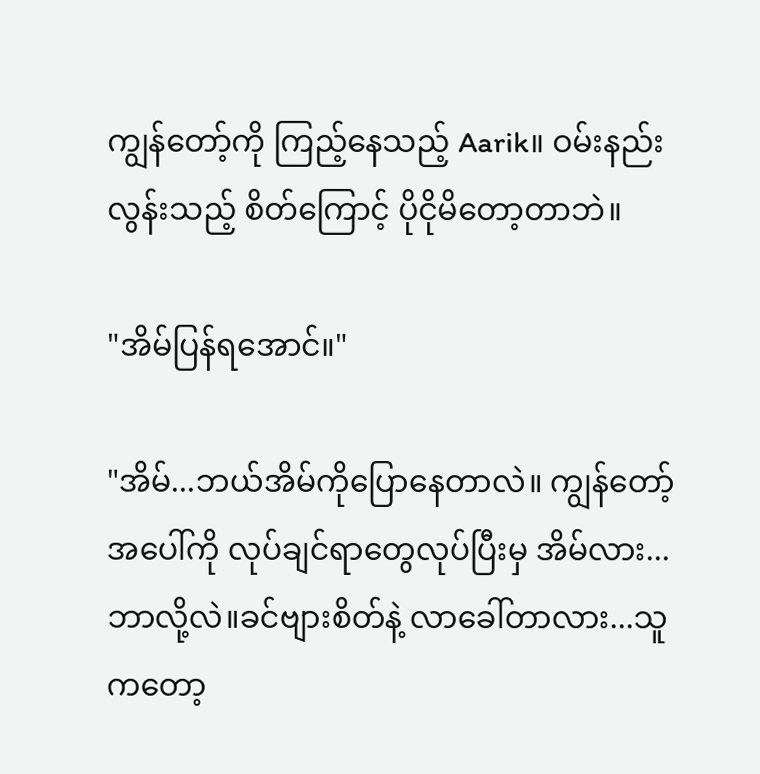ကျွန်တော့်ကို ကြည့်နေသည့် Aarik။ ဝမ်းနည်းလွန်းသည့် စိတ်ကြောင့် ပိုငိုမိတော့တာဘဲ။

"အိမ်ပြန်ရအောင်။"

"အိမ်...ဘယ်အိမ်ကိုပြောနေတာလဲ။ ကျွန်တော့်အပေါ်ကို လုပ်ချင်ရာတွေလုပ်ပြီးမှ အိမ်လား...ဘာလို့လဲ။ခင်ဗျားစိတ်နဲ့ လာခေါ်တာလား...သူကတော့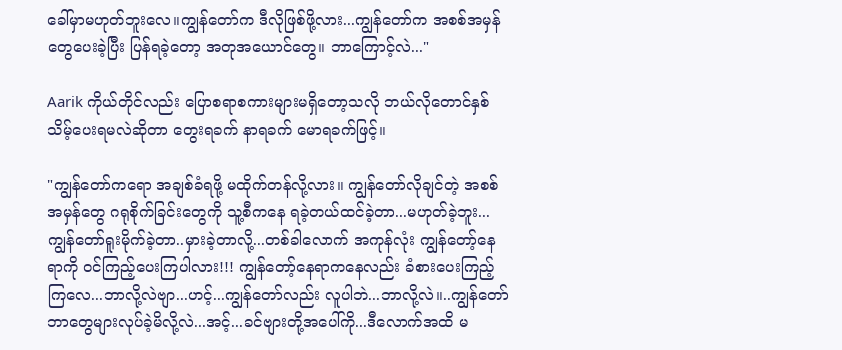ခေါ်မှာမဟုတ်ဘူးလေ။ကျွန်တော်က ဒီလိုဖြစ်ဖို့လား...ကျွန်တော်က အစစ်အမှန်တွေပေးခဲ့ပြီး ပြန်ရခဲ့တော့ အတုအယောင်တွေ။ ဘာကြောင့်လဲ..."

Aarik ကိုယ်တိုင်လည်း ပြောစရာစကားများမရှိတော့သလို ဘယ်လိုတောင်နှစ်သိမ့်ပေးရမလဲဆိုတာ တွေးရခက် နာရခက် မောရခက်ဖြင့်။

"ကျွန်တော်ကရော အချစ်ခံရဖို့ မထိုက်တန်လို့လား။ ကျွန်တော်လိုချင်တဲ့ အစစ်အမှန်တွေ ဂရုစိုက်ခြင်းတွေကို သူ့စီကနေ ရခဲ့တယ်ထင်ခဲ့တာ...မဟုတ်ခဲ့ဘူး...ကျွန်တော်ရူးမိုက်ခဲ့တာ..မှားခဲ့တာလို့...တစ်ခါလောက် အကုန်လုံး ကျွန်တော့်နေရာကို ဝင်ကြည့်ပေးကြပါလား!!! ကျွန်တော့်နေရာကနေလည်း ခံစားပေးကြည့်ကြလေ...ဘာလို့လဲဗျာ...ဟင့်...ကျွန်တော်လည်း လူပါဘဲ...ဘာလို့လဲ။..ကျွန်တော်ဘာတွေများလုပ်ခဲ့မိလို့လဲ...အင့်...ခင်ဗျားတို့အပေါ်ကို...ဒီလောက်အထိ မ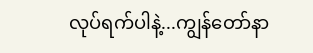လုပ်ရက်ပါနဲ့...ကျွန်တော်နာ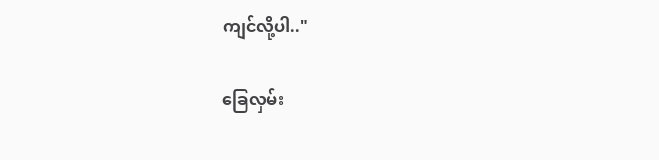ကျင်လို့ပါ.."

ခြေလှမ်း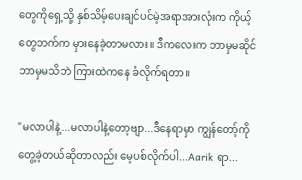တွေကိုရှေ့သို့ နှစ်သိမ့်ပေးချင်ပင်မဲ့အရာအားလုံးက ကိုယ့်တွေဘက်က မှားနေခဲ့တာမလား။ ဒီကလေးက ဘာမှမဆိုင် ဘာမှမသိဘဲ ကြားထဲကနေ ခံလိုက်ရတာ။

"မလာပါနဲ့...မလာပါနဲ့တော့ဗျာ...ဒီနေရာမှာ ကျွန်တော့်ကိုတွေ့ခဲ့တယ်ဆိုတာလည်း မေ့ပစ်လိုက်ပါ...Aarik ရာ...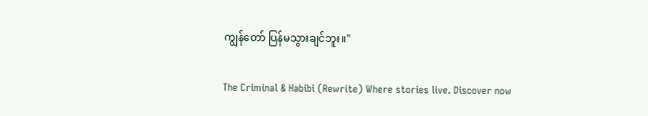ကျွန်တော် ပြန်မသွားချင်ဘူး။"

The Criminal & Habibi (Rewrite) Where stories live. Discover now